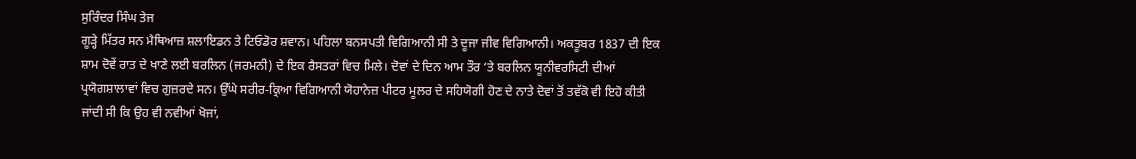ਸੁਰਿੰਦਰ ਸਿੰਘ ਤੇਜ
ਗੂੜ੍ਹੇ ਮਿੱਤਰ ਸਨ ਮੈਥਿਆਜ਼ ਸ਼ਲਾਇਡਨ ਤੇ ਟਿਓਡੋਰ ਸ਼ਵਾਨ। ਪਹਿਲਾ ਬਨਸਪਤੀ ਵਿਗਿਆਨੀ ਸੀ ਤੇ ਦੂਜਾ ਜੀਵ ਵਿਗਿਆਨੀ। ਅਕਤੂਬਰ 1837 ਦੀ ਇਕ ਸ਼ਾਮ ਦੋਵੇਂ ਰਾਤ ਦੇ ਖਾਣੇ ਲਈ ਬਰਲਿਨ (ਜਰਮਨੀ) ਦੇ ਇਕ ਰੈਸਤਰਾਂ ਵਿਚ ਮਿਲੇ। ਦੋਵਾਂ ਦੇ ਦਿਨ ਆਮ ਤੌਰ ‘ਤੇ ਬਰਲਿਨ ਯੂਨੀਵਰਸਿਟੀ ਦੀਆਂ ਪ੍ਰਯੋਗਸ਼ਾਲਾਵਾਂ ਵਿਚ ਗੁਜ਼ਰਦੇ ਸਨ। ਉੱਘੇ ਸਰੀਰ-ਕ੍ਰਿਆ ਵਿਗਿਆਨੀ ਯੋਹਾਨੇਜ਼ ਪੀਟਰ ਮੂਲਰ ਦੇ ਸਹਿਯੋਗੀ ਹੋਣ ਦੇ ਨਾਤੇ ਦੋਵਾਂ ਤੋਂ ਤਵੱਕੋ ਵੀ ਇਹੋ ਕੀਤੀ ਜਾਂਦੀ ਸੀ ਕਿ ਉਹ ਵੀ ਨਵੀਆਂ ਖੋਜਾਂ,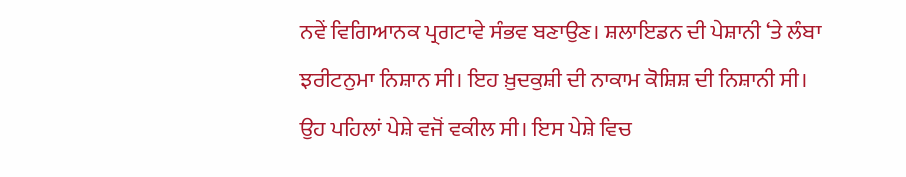ਨਵੇਂ ਵਿਗਿਆਨਕ ਪ੍ਰਗਟਾਵੇ ਸੰਭਵ ਬਣਾਉਣ। ਸ਼ਲਾਇਡਨ ਦੀ ਪੇਸ਼ਾਨੀ ‘ਤੇ ਲੰਬਾ ਝਰੀਟਨੁਮਾ ਨਿਸ਼ਾਨ ਸੀ। ਇਹ ਖ਼ੁਦਕੁਸ਼ੀ ਦੀ ਨਾਕਾਮ ਕੋਸ਼ਿਸ਼ ਦੀ ਨਿਸ਼ਾਨੀ ਸੀ। ਉਹ ਪਹਿਲਾਂ ਪੇਸ਼ੇ ਵਜੋਂ ਵਕੀਲ ਸੀ। ਇਸ ਪੇਸ਼ੇ ਵਿਚ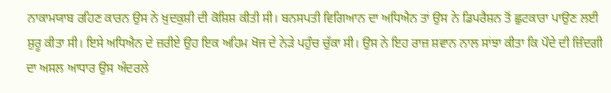ਨਾਕਾਮਯਾਬ ਰਹਿਣ ਕਾਰਨ ਉਸ ਨੇ ਖ਼ੁਦਕੁਸ਼ੀ ਦੀ ਕੋਸ਼ਿਸ਼ ਕੀਤੀ ਸੀ। ਬਨਸਪਤੀ ਵਿਗਿਆਨ ਦਾ ਅਧਿਐਨ ਤਾਂ ਉਸ ਨੇ ਡਿਪਰੈਸ਼ਨ ਤੋਂ ਛੁਟਕਾਰਾ ਪਾਉਣ ਲਈ ਸ਼ੁਰੂ ਕੀਤਾ ਸੀ। ਇਸੇ ਅਧਿਐਨ ਦੇ ਜ਼ਰੀਏ ਉਹ ਇਕ ਅਹਿਮ ਖੋਜ ਦੇ ਨੇੜੇ ਪਹੁੰਚ ਚੁੱਕਾ ਸੀ। ਉਸ ਨੇ ਇਹ ਰਾਜ਼ ਸ਼ਵਾਨ ਨਾਲ ਸਾਂਝਾ ਕੀਤਾ ਕਿ ਪੌਦੇ ਦੀ ਜ਼ਿੰਦਗੀ ਦਾ ਅਸਲ ਆਧਾਰ ਉਸ ਅੰਦਰਲੇ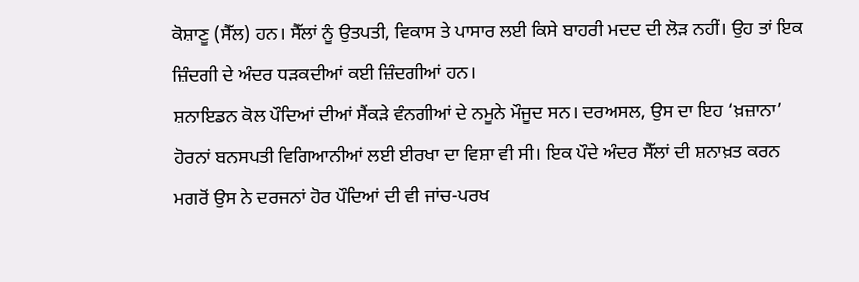ਕੋਸ਼ਾਣੂ (ਸੈੱਲ) ਹਨ। ਸੈੱਲਾਂ ਨੂੰ ਉਤਪਤੀ, ਵਿਕਾਸ ਤੇ ਪਾਸਾਰ ਲਈ ਕਿਸੇ ਬਾਹਰੀ ਮਦਦ ਦੀ ਲੋੜ ਨਹੀਂ। ਉਹ ਤਾਂ ਇਕ ਜ਼ਿੰਦਗੀ ਦੇ ਅੰਦਰ ਧੜਕਦੀਆਂ ਕਈ ਜ਼ਿੰਦਗੀਆਂ ਹਨ।
ਸ਼ਨਾਇਡਨ ਕੋਲ ਪੌਦਿਆਂ ਦੀਆਂ ਸੈਂਕੜੇ ਵੰਨਗੀਆਂ ਦੇ ਨਮੂਨੇ ਮੌਜੂਦ ਸਨ। ਦਰਅਸਲ, ਉਸ ਦਾ ਇਹ ‘ਖ਼ਜ਼ਾਨਾ’ ਹੋਰਨਾਂ ਬਨਸਪਤੀ ਵਿਗਿਆਨੀਆਂ ਲਈ ਈਰਖਾ ਦਾ ਵਿਸ਼ਾ ਵੀ ਸੀ। ਇਕ ਪੌਦੇ ਅੰਦਰ ਸੈੱਲਾਂ ਦੀ ਸ਼ਨਾਖ਼ਤ ਕਰਨ ਮਗਰੋਂ ਉਸ ਨੇ ਦਰਜਨਾਂ ਹੋਰ ਪੌਦਿਆਂ ਦੀ ਵੀ ਜਾਂਚ-ਪਰਖ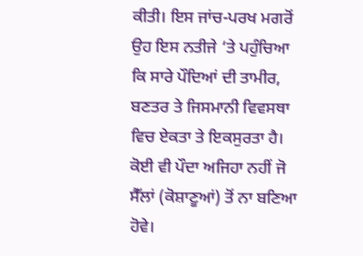ਕੀਤੀ। ਇਸ ਜਾਂਚ-ਪਰਖ ਮਗਰੋਂ ਉਹ ਇਸ ਨਤੀਜੇ ‘ਤੇ ਪਹੁੰਚਿਆ ਕਿ ਸਾਰੇ ਪੌਦਿਆਂ ਦੀ ਤਾਮੀਰ, ਬਣਤਰ ਤੇ ਜਿਸਮਾਨੀ ਵਿਵਸਥਾ ਵਿਚ ਏਕਤਾ ਤੇ ਇਕਸੁਰਤਾ ਹੈ। ਕੋਈ ਵੀ ਪੌਦਾ ਅਜਿਹਾ ਨਹੀਂ ਜੋ ਸੈੱਲਾਂ (ਕੋਸ਼ਾਣੂਆਂ) ਤੋਂ ਨਾ ਬਣਿਆ ਹੋਵੇ।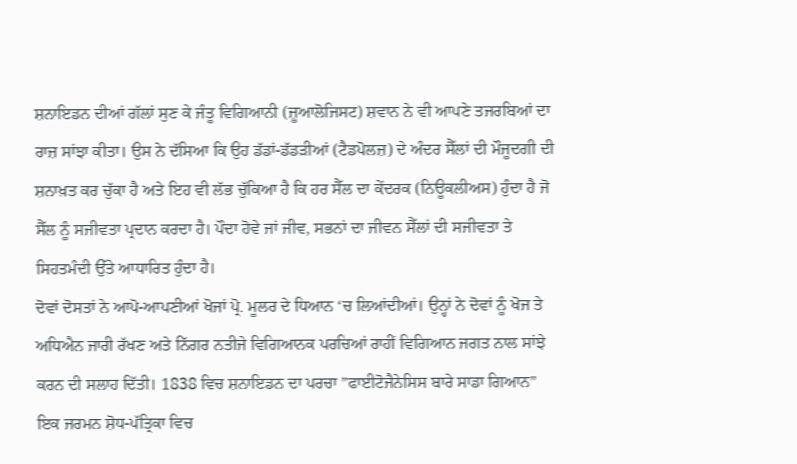ਸ਼ਨਾਇਡਨ ਦੀਆਂ ਗੱਲਾਂ ਸੁਣ ਕੇ ਜੰਤੂ ਵਿਗਿਆਨੀ (ਜ਼ੂਆਲੋਜਿਸਟ) ਸ਼ਵਾਨ ਨੇ ਵੀ ਆਪਣੇ ਤਜਰਬਿਆਂ ਦਾ ਰਾਜ਼ ਸਾਂਝਾ ਕੀਤਾ। ਉਸ ਨੇ ਦੱਸਿਆ ਕਿ ਉਹ ਡੱਡਾਂ-ਡੱਡੜੀਆਂ (ਟੈਡਪੋਲਜ਼) ਦੇ ਅੰਦਰ ਸੈੱਲਾਂ ਦੀ ਮੌਜੂਦਗੀ ਦੀ ਸ਼ਨਾਖ਼ਤ ਕਰ ਚੁੱਕਾ ਹੈ ਅਤੇ ਇਹ ਵੀ ਲੱਭ ਚੁੱਕਿਆ ਹੈ ਕਿ ਹਰ ਸੈੱਲ ਦਾ ਕੇਂਦਰਕ (ਨਿਊਕਲੀਅਸ) ਹੁੰਦਾ ਹੈ ਜੋ ਸੈੱਲ ਨੂੰ ਸਜੀਵਤਾ ਪ੍ਰਦਾਨ ਕਰਦਾ ਹੈ। ਪੌਦਾ ਹੋਵੇ ਜਾਂ ਜੀਵ, ਸਭਨਾਂ ਦਾ ਜੀਵਨ ਸੈੱਲਾਂ ਦੀ ਸਜੀਵਤਾ ਤੇ ਸਿਹਤਮੰਦੀ ਉੱਤੇ ਆਧਾਰਿਤ ਹੁੰਦਾ ਹੈ।
ਦੋਵਾਂ ਦੋਸਤਾਂ ਨੇ ਆਪੋ-ਆਪਣੀਆਂ ਖੋਜਾਂ ਪ੍ਰੋ. ਮੂਲਰ ਦੇ ਧਿਆਨ ‘ਚ ਲਿਆਂਦੀਆਂ। ਉਨ੍ਹਾਂ ਨੇ ਦੋਵਾਂ ਨੂੰ ਖੋਜ ਤੇ ਅਧਿਐਨ ਜਾਰੀ ਰੱਖਣ ਅਤੇ ਨਿੱਗਰ ਨਤੀਜੇ ਵਿਗਿਆਨਕ ਪਰਚਿਆਂ ਰਾਹੀਂ ਵਿਗਿਆਨ ਜਗਤ ਨਾਲ ਸਾਂਝੇ ਕਰਨ ਦੀ ਸਲਾਹ ਦਿੱਤੀ। 1838 ਵਿਚ ਸ਼ਨਾਇਡਨ ਦਾ ਪਰਚਾ ”ਫਾਈਟੋਜੈਨੇਸਿਸ ਬਾਰੇ ਸਾਡਾ ਗਿਆਨ” ਇਕ ਜਰਮਨ ਸ਼ੋਧ-ਪੱਤ੍ਰਿਕਾ ਵਿਚ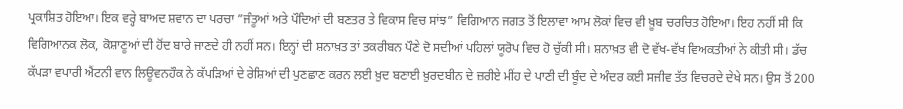ਪ੍ਰਕਾਸ਼ਿਤ ਹੋਇਆ। ਇਕ ਵਰ੍ਹੇ ਬਾਅਦ ਸ਼ਵਾਨ ਦਾ ਪਰਚਾ ”ਜੰਤੂਆਂ ਅਤੇ ਪੌਦਿਆਂ ਦੀ ਬਣਤਰ ਤੇ ਵਿਕਾਸ ਵਿਚ ਸਾਂਝ” ਵਿਗਿਆਨ ਜਗਤ ਤੋਂ ਇਲਾਵਾ ਆਮ ਲੋਕਾਂ ਵਿਚ ਵੀ ਖ਼ੂਬ ਚਰਚਿਤ ਹੋਇਆ। ਇਹ ਨਹੀਂ ਸੀ ਕਿ ਵਿਗਿਆਨਕ ਲੋਕ, ਕੋਸ਼ਾਣੂਆਂ ਦੀ ਹੋਂਦ ਬਾਰੇ ਜਾਣਦੇ ਹੀ ਨਹੀਂ ਸਨ। ਇਨ੍ਹਾਂ ਦੀ ਸ਼ਨਾਖ਼ਤ ਤਾਂ ਤਕਰੀਬਨ ਪੌਣੇ ਦੋ ਸਦੀਆਂ ਪਹਿਲਾਂ ਯੂਰੋਪ ਵਿਚ ਹੋ ਚੁੱਕੀ ਸੀ। ਸ਼ਨਾਖ਼ਤ ਵੀ ਦੋ ਵੱਖ-ਵੱਖ ਵਿਅਕਤੀਆਂ ਨੇ ਕੀਤੀ ਸੀ। ਡੱਚ ਕੱਪੜਾ ਵਪਾਰੀ ਐਂਟਨੀ ਵਾਨ ਲਿਊਵਨਹੌਕ ਨੇ ਕੱਪੜਿਆਂ ਦੇ ਰੇਸ਼ਿਆਂ ਦੀ ਪੁਣਛਾਣ ਕਰਨ ਲਈ ਖ਼ੁਦ ਬਣਾਈ ਖ਼ੁਰਦਬੀਨ ਦੇ ਜ਼ਰੀਏ ਮੀਂਹ ਦੇ ਪਾਣੀ ਦੀ ਬੂੰਦ ਦੇ ਅੰਦਰ ਕਈ ਸਜੀਵ ਤੱਤ ਵਿਚਰਦੇ ਦੇਖੇ ਸਨ। ਉਸ ਤੋਂ 200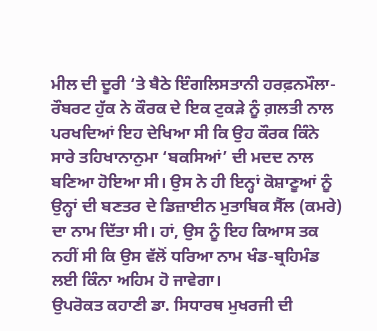ਮੀਲ ਦੀ ਦੂਰੀ ‘ਤੇ ਬੈਠੇ ਇੰਗਲਿਸਤਾਨੀ ਹਰਫ਼ਨਮੌਲਾ- ਰੌਬਰਟ ਹੁੱਕ ਨੇ ਕੌਰਕ ਦੇ ਇਕ ਟੁਕੜੇ ਨੂੰ ਗ਼ਲਤੀ ਨਾਲ ਪਰਖਦਿਆਂ ਇਹ ਦੇਖਿਆ ਸੀ ਕਿ ਉਹ ਕੌਰਕ ਕਿੰਨੇ ਸਾਰੇ ਤਹਿਖਾਨਾਨੁਮਾ ‘ਬਕਸਿਆਂ’ ਦੀ ਮਦਦ ਨਾਲ ਬਣਿਆ ਹੋਇਆ ਸੀ। ਉਸ ਨੇ ਹੀ ਇਨ੍ਹਾਂ ਕੋਸ਼ਾਣੂਆਂ ਨੂੰ ਉਨ੍ਹਾਂ ਦੀ ਬਣਤਰ ਦੇ ਡਿਜ਼ਾਈਨ ਮੁਤਾਬਿਕ ਸੈੱਲ (ਕਮਰੇ) ਦਾ ਨਾਮ ਦਿੱਤਾ ਸੀ। ਹਾਂ, ਉਸ ਨੂੰ ਇਹ ਕਿਆਸ ਤਕ ਨਹੀਂ ਸੀ ਕਿ ਉਸ ਵੱਲੋਂ ਧਰਿਆ ਨਾਮ ਖੰਡ-ਬ੍ਰਹਿਮੰਡ ਲਈ ਕਿੰਨਾ ਅਹਿਮ ਹੋ ਜਾਵੇਗਾ।
ਉਪਰੋਕਤ ਕਹਾਣੀ ਡਾ. ਸਿਧਾਰਥ ਮੁਖਰਜੀ ਦੀ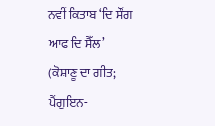ਨਵੀਂ ਕਿਤਾਬ ‘ਦਿ ਸੌਂਗ ਆਫ ਦਿ ਸੈੱਲ’ (ਕੋਸ਼ਾਣੂ ਦਾ ਗੀਤ; ਪੈਂਗੁਇਨ-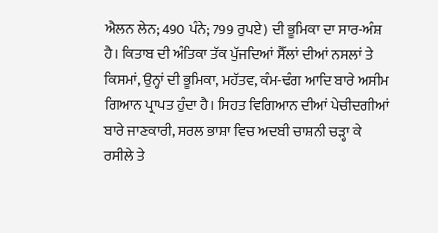ਐਲਨ ਲੇਨ; 490 ਪੰਨੇ; 799 ਰੁਪਏ) ਦੀ ਭੂਮਿਕਾ ਦਾ ਸਾਰ-ਅੰਸ਼ ਹੈ। ਕਿਤਾਬ ਦੀ ਅੰਤਿਕਾ ਤੱਕ ਪੁੱਜਦਿਆਂ ਸੈੱਲਾਂ ਦੀਆਂ ਨਸਲਾਂ ਤੇ ਕਿਸਮਾਂ, ਉਨ੍ਹਾਂ ਦੀ ਭੂਮਿਕਾ, ਮਹੱਤਵ, ਕੰਮ-ਢੰਗ ਆਦਿ ਬਾਰੇ ਅਸੀਮ ਗਿਆਨ ਪ੍ਰਾਪਤ ਹੁੰਦਾ ਹੈ। ਸਿਹਤ ਵਿਗਿਆਨ ਦੀਆਂ ਪੇਚੀਦਗੀਆਂ ਬਾਰੇ ਜਾਣਕਾਰੀ, ਸਰਲ ਭਾਸ਼ਾ ਵਿਚ ਅਦਬੀ ਚਾਸ਼ਨੀ ਚੜ੍ਹਾ ਕੇ ਰਸੀਲੇ ਤੇ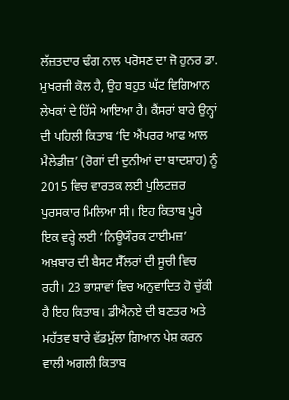ਲੱਜ਼ਤਦਾਰ ਢੰਗ ਨਾਲ ਪਰੋਸਣ ਦਾ ਜੋ ਹੁਨਰ ਡਾ. ਮੁਖਰਜੀ ਕੋਲ ਹੈ, ਉਹ ਬਹੁਤ ਘੱਟ ਵਿਗਿਆਨ ਲੇਖਕਾਂ ਦੇ ਹਿੱਸੇ ਆਇਆ ਹੈ। ਕੈਂਸਰਾਂ ਬਾਰੇ ਉਨ੍ਹਾਂ ਦੀ ਪਹਿਲੀ ਕਿਤਾਬ ‘ਦਿ ਐਂਪਰਰ ਆਫ ਆਲ ਮੈਲੇਡੀਜ਼’ (ਰੋਗਾਂ ਦੀ ਦੁਨੀਆਂ ਦਾ ਬਾਦਸ਼ਾਹ) ਨੂੰ 2015 ਵਿਚ ਵਾਰਤਕ ਲਈ ਪੁਲਿਟਜ਼ਰ ਪੁਰਸਕਾਰ ਮਿਲਿਆ ਸੀ। ਇਹ ਕਿਤਾਬ ਪੂਰੇ ਇਕ ਵਰ੍ਹੇ ਲਈ ‘ਨਿਊਯੌਰਕ ਟਾਈਮਜ਼’ ਅਖ਼ਬਾਰ ਦੀ ਬੈਸਟ ਸੈੱਲਰਾਂ ਦੀ ਸੂਚੀ ਵਿਚ ਰਹੀ। 23 ਭਾਸ਼ਾਵਾਂ ਵਿਚ ਅਨੁਵਾਦਿਤ ਹੋ ਚੁੱਕੀ ਹੈ ਇਹ ਕਿਤਾਬ। ਡੀਐਨਏ ਦੀ ਬਣਤਰ ਅਤੇ ਮਹੱਤਵ ਬਾਰੇ ਵੱਡਮੁੱਲਾ ਗਿਆਨ ਪੇਸ਼ ਕਰਨ ਵਾਲੀ ਅਗਲੀ ਕਿਤਾਬ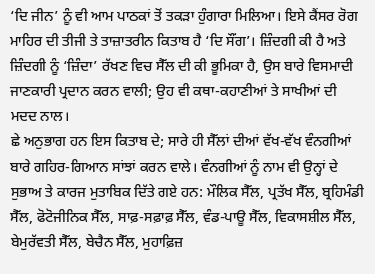‘ਦਿ ਜੀਨ’ ਨੂੰ ਵੀ ਆਮ ਪਾਠਕਾਂ ਤੋਂ ਤਕੜਾ ਹੁੰਗਾਰਾ ਮਿਲਿਆ। ਇਸੇ ਕੈਂਸਰ ਰੋਗ ਮਾਹਿਰ ਦੀ ਤੀਜੀ ਤੇ ਤਾਜ਼ਾਤਰੀਨ ਕਿਤਾਬ ਹੈ ‘ਦਿ ਸੌਂਗ’। ਜ਼ਿੰਦਗੀ ਕੀ ਹੈ ਅਤੇ ਜ਼ਿੰਦਗੀ ਨੂੰ ‘ਜ਼ਿੰਦਾ’ ਰੱਖਣ ਵਿਚ ਸੈੱਲ ਦੀ ਕੀ ਭੂਮਿਕਾ ਹੈ, ਉਸ ਬਾਰੇ ਵਿਸਮਾਦੀ ਜਾਣਕਾਰੀ ਪ੍ਰਦਾਨ ਕਰਨ ਵਾਲੀ; ਉਹ ਵੀ ਕਥਾ-ਕਹਾਣੀਆਂ ਤੇ ਸਾਖੀਆਂ ਦੀ ਮਦਦ ਨਾਲ।
ਛੇ ਅਨੁਭਾਗ ਹਨ ਇਸ ਕਿਤਾਬ ਦੇ; ਸਾਰੇ ਹੀ ਸੈੱਲਾਂ ਦੀਆਂ ਵੱਖ-ਵੱਖ ਵੰਨਗੀਆਂ ਬਾਰੇ ਗਹਿਰ-ਗਿਆਨ ਸਾਂਝਾਂ ਕਰਨ ਵਾਲੇ। ਵੰਨਗੀਆਂ ਨੂੰ ਨਾਮ ਵੀ ਉਨ੍ਹਾਂ ਦੇ ਸੁਭਾਅ ਤੇ ਕਾਰਜ ਮੁਤਾਬਿਕ ਦਿੱਤੇ ਗਏ ਹਨ: ਮੌਲਿਕ ਸੈੱਲ, ਪ੍ਰਤੱਖ ਸੈੱਲ, ਬ੍ਰਹਿਮੰਡੀ ਸੈੱਲ, ਫੋਟੋਜੀਨਿਕ ਸੈੱਲ, ਸਾਫ਼-ਸਫ਼ਾਫ਼ ਸੈੱਲ, ਵੰਡ-ਪਾਊ ਸੈੱਲ, ਵਿਕਾਸਸ਼ੀਲ ਸੈੱਲ, ਬੇਮੁਰੱਵਤੀ ਸੈੱਲ, ਬੇਚੈਨ ਸੈੱਲ, ਮੁਹਾਫ਼ਿਜ਼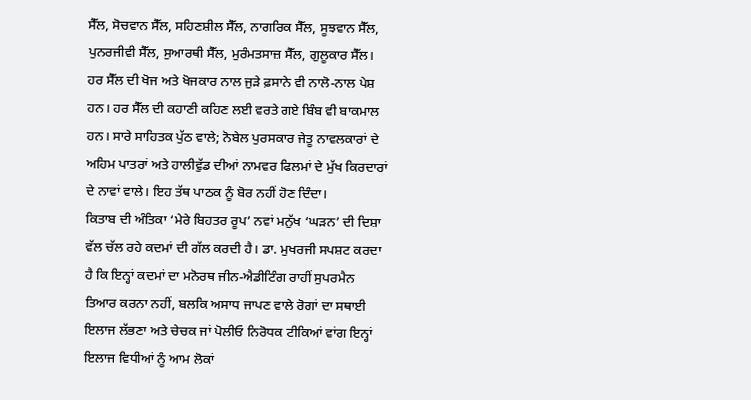ਸੈੱਲ, ਸੋਚਵਾਨ ਸੈੱਲ, ਸਹਿਣਸ਼ੀਲ ਸੈੱਲ, ਨਾਗਰਿਕ ਸੈੱਲ, ਸੂਝਵਾਨ ਸੈੱਲ, ਪੁਨਰਜੀਵੀ ਸੈੱਲ, ਸੁਆਰਥੀ ਸੈੱਲ, ਮੁਰੰਮਤਸਾਜ਼ ਸੈੱਲ, ਗੁਲੂਕਾਰ ਸੈੱਲ। ਹਰ ਸੈੱਲ ਦੀ ਖੋਜ ਅਤੇ ਖੋਜਕਾਰ ਨਾਲ ਜੁੜੇ ਫ਼ਸਾਨੇ ਵੀ ਨਾਲੋ-ਨਾਲ ਪੇਸ਼ ਹਨ। ਹਰ ਸੈੱਲ ਦੀ ਕਹਾਣੀ ਕਹਿਣ ਲਈ ਵਰਤੇ ਗਏ ਬਿੰਬ ਵੀ ਬਾਕਮਾਲ ਹਨ। ਸਾਰੇ ਸਾਹਿਤਕ ਪੁੱਠ ਵਾਲੇ; ਨੋਬੇਲ ਪੁਰਸਕਾਰ ਜੇਤੂ ਨਾਵਲਕਾਰਾਂ ਦੇ ਅਹਿਮ ਪਾਤਰਾਂ ਅਤੇ ਹਾਲੀਵੁੱਡ ਦੀਆਂ ਨਾਮਵਰ ਫਿਲਮਾਂ ਦੇ ਮੁੱਖ ਕਿਰਦਾਰਾਂ ਦੇ ਨਾਵਾਂ ਵਾਲੇ। ਇਹ ਤੱਥ ਪਾਠਕ ਨੂੰ ਬੋਰ ਨਹੀਂ ਹੋਣ ਦਿੰਦਾ।
ਕਿਤਾਬ ਦੀ ਅੰਤਿਕਾ ‘ਮੇਰੇ ਬਿਹਤਰ ਰੂਪ’ ਨਵਾਂ ਮਨੁੱਖ ‘ਘੜਨ’ ਦੀ ਦਿਸ਼ਾ ਵੱਲ ਚੱਲ ਰਹੇ ਕਦਮਾਂ ਦੀ ਗੱਲ ਕਰਦੀ ਹੈ। ਡਾ. ਮੁਖਰਜੀ ਸਪਸ਼ਟ ਕਰਦਾ ਹੈ ਕਿ ਇਨ੍ਹਾਂ ਕਦਮਾਂ ਦਾ ਮਨੋਰਥ ਜੀਨ-ਐਡੀਟਿੰਗ ਰਾਹੀਂ ਸੁਪਰਮੈਨ ਤਿਆਰ ਕਰਨਾ ਨਹੀਂ, ਬਲਕਿ ਅਸਾਧ ਜਾਪਣ ਵਾਲੇ ਰੋਗਾਂ ਦਾ ਸਥਾਈ ਇਲਾਜ ਲੱਭਣਾ ਅਤੇ ਚੇਚਕ ਜਾਂ ਪੋਲੀਓ ਨਿਰੋਧਕ ਟੀਕਿਆਂ ਵਾਂਗ ਇਨ੍ਹਾਂ ਇਲਾਜ ਵਿਧੀਆਂ ਨੂੰ ਆਮ ਲੋਕਾਂ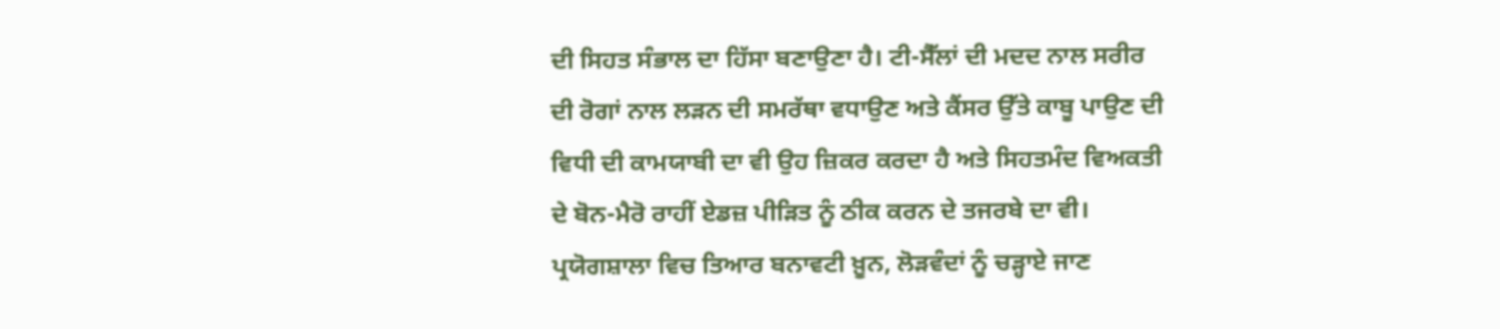ਦੀ ਸਿਹਤ ਸੰਭਾਲ ਦਾ ਹਿੱਸਾ ਬਣਾਉਣਾ ਹੈ। ਟੀ-ਸੈੱਲਾਂ ਦੀ ਮਦਦ ਨਾਲ ਸਰੀਰ ਦੀ ਰੋਗਾਂ ਨਾਲ ਲੜਨ ਦੀ ਸਮਰੱਥਾ ਵਧਾਉਣ ਅਤੇ ਕੈਂਸਰ ਉੱਤੇ ਕਾਬੂ ਪਾਉਣ ਦੀ ਵਿਧੀ ਦੀ ਕਾਮਯਾਬੀ ਦਾ ਵੀ ਉਹ ਜ਼ਿਕਰ ਕਰਦਾ ਹੈ ਅਤੇ ਸਿਹਤਮੰਦ ਵਿਅਕਤੀ ਦੇ ਬੋਨ-ਮੈਰੋ ਰਾਹੀਂ ਏਡਜ਼ ਪੀੜਿਤ ਨੂੰ ਠੀਕ ਕਰਨ ਦੇ ਤਜਰਬੇ ਦਾ ਵੀ। ਪ੍ਰਯੋਗਸ਼ਾਲਾ ਵਿਚ ਤਿਆਰ ਬਨਾਵਟੀ ਖ਼ੂਨ, ਲੋੜਵੰਦਾਂ ਨੂੰ ਚੜ੍ਹਾਏ ਜਾਣ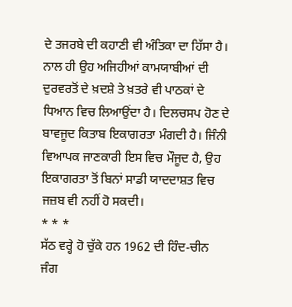ਦੇ ਤਜਰਬੇ ਦੀ ਕਹਾਣੀ ਵੀ ਅੰਤਿਕਾ ਦਾ ਹਿੱਸਾ ਹੈ। ਨਾਲ ਹੀ ਉਹ ਅਜਿਹੀਆਂ ਕਾਮਯਾਬੀਆਂ ਦੀ ਦੁਰਵਰਤੋਂ ਦੇ ਖ਼ਦਸ਼ੇ ਤੇ ਖ਼ਤਰੇ ਵੀ ਪਾਠਕਾਂ ਦੇ ਧਿਆਨ ਵਿਚ ਲਿਆਉਂਦਾ ਹੈ। ਦਿਲਚਸਪ ਹੋਣ ਦੇ ਬਾਵਜੂਦ ਕਿਤਾਬ ਇਕਾਗਰਤਾ ਮੰਗਦੀ ਹੈ। ਜਿੰਨੀ ਵਿਆਪਕ ਜਾਣਕਾਰੀ ਇਸ ਵਿਚ ਮੌਜੂਦ ਹੈ, ਉਹ ਇਕਾਗਰਤਾ ਤੋਂ ਬਿਨਾਂ ਸਾਡੀ ਯਾਦਦਾਸ਼ਤ ਵਿਚ ਜਜ਼ਬ ਵੀ ਨਹੀਂ ਹੋ ਸਕਦੀ।
* * *
ਸੱਠ ਵਰ੍ਹੇ ਹੋ ਚੁੱਕੇ ਹਨ 1962 ਦੀ ਹਿੰਦ-ਚੀਨ ਜੰਗ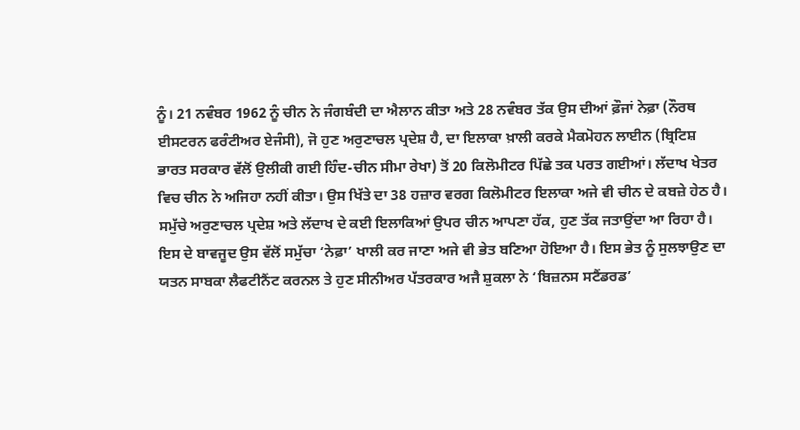ਨੂੰ। 21 ਨਵੰਬਰ 1962 ਨੂੰ ਚੀਨ ਨੇ ਜੰਗਬੰਦੀ ਦਾ ਐਲਾਨ ਕੀਤਾ ਅਤੇ 28 ਨਵੰਬਰ ਤੱਕ ਉਸ ਦੀਆਂ ਫ਼ੌਜਾਂ ਨੇਫ਼ਾ (ਨੌਰਥ ਈਸਟਰਨ ਫਰੰਟੀਅਰ ਏਜੰਸੀ), ਜੋ ਹੁਣ ਅਰੁਣਾਚਲ ਪ੍ਰਦੇਸ਼ ਹੈ, ਦਾ ਇਲਾਕਾ ਖ਼ਾਲੀ ਕਰਕੇ ਮੈਕਮੋਹਨ ਲਾਈਨ (ਬ੍ਰਿਟਿਸ਼ ਭਾਰਤ ਸਰਕਾਰ ਵੱਲੋਂ ਉਲੀਕੀ ਗਈ ਹਿੰਦ-ਚੀਨ ਸੀਮਾ ਰੇਖਾ) ਤੋਂ 20 ਕਿਲੋਮੀਟਰ ਪਿੱਛੇ ਤਕ ਪਰਤ ਗਈਆਂ। ਲੱਦਾਖ ਖੇਤਰ ਵਿਚ ਚੀਨ ਨੇ ਅਜਿਹਾ ਨਹੀਂ ਕੀਤਾ। ਉਸ ਖਿੱਤੇ ਦਾ 38 ਹਜ਼ਾਰ ਵਰਗ ਕਿਲੋਮੀਟਰ ਇਲਾਕਾ ਅਜੇ ਵੀ ਚੀਨ ਦੇ ਕਬਜ਼ੇ ਹੇਠ ਹੈ। ਸਮੁੱਚੇ ਅਰੁਣਾਚਲ ਪ੍ਰਦੇਸ਼ ਅਤੇ ਲੱਦਾਖ ਦੇ ਕਈ ਇਲਾਕਿਆਂ ਉਪਰ ਚੀਨ ਆਪਣਾ ਹੱਕ, ਹੁਣ ਤੱਕ ਜਤਾਉਂਦਾ ਆ ਰਿਹਾ ਹੈ। ਇਸ ਦੇ ਬਾਵਜੂਦ ਉਸ ਵੱਲੋਂ ਸਮੁੱਚਾ ‘ਨੇਫ਼ਾ’ ਖਾਲੀ ਕਰ ਜਾਣਾ ਅਜੇ ਵੀ ਭੇਤ ਬਣਿਆ ਹੋਇਆ ਹੈ। ਇਸ ਭੇਤ ਨੂੰ ਸੁਲਝਾਉਣ ਦਾ ਯਤਨ ਸਾਬਕਾ ਲੈਫਟੀਨੈਂਟ ਕਰਨਲ ਤੇ ਹੁਣ ਸੀਨੀਅਰ ਪੱਤਰਕਾਰ ਅਜੈ ਸ਼ੁਕਲਾ ਨੇ ‘ਬਿਜ਼ਨਸ ਸਟੈਂਡਰਡ’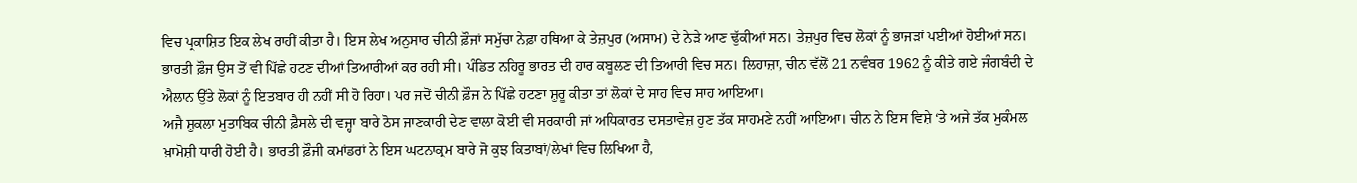ਵਿਚ ਪ੍ਰਕਾਸ਼ਿਤ ਇਕ ਲੇਖ ਰਾਹੀਂ ਕੀਤਾ ਹੈ। ਇਸ ਲੇਖ ਅਨੁਸਾਰ ਚੀਨੀ ਫ਼ੌਜਾਂ ਸਮੁੱਚਾ ਨੇਫ਼ਾ ਹਥਿਆ ਕੇ ਤੇਜ਼ਪੁਰ (ਅਸਾਮ) ਦੇ ਨੇੜੇ ਆਣ ਢੁੱਕੀਆਂ ਸਨ। ਤੇਜ਼ਪੁਰ ਵਿਚ ਲੋਕਾਂ ਨੂੰ ਭਾਜੜਾਂ ਪਈਆਂ ਹੋਈਆਂ ਸਨ। ਭਾਰਤੀ ਫ਼ੌਜ ਉਸ ਤੋਂ ਵੀ ਪਿੱਛੇ ਹਟਣ ਦੀਆਂ ਤਿਆਰੀਆਂ ਕਰ ਰਹੀ ਸੀ। ਪੰਡਿਤ ਨਹਿਰੂ ਭਾਰਤ ਦੀ ਹਾਰ ਕਬੂਲਣ ਦੀ ਤਿਆਰੀ ਵਿਚ ਸਨ। ਲਿਹਾਜ਼ਾ, ਚੀਨ ਵੱਲੋਂ 21 ਨਵੰਬਰ 1962 ਨੂੰ ਕੀਤੇ ਗਏ ਜੰਗਬੰਦੀ ਦੇ ਐਲਾਨ ਉੱਤੇ ਲੋਕਾਂ ਨੂੰ ਇਤਬਾਰ ਹੀ ਨਹੀਂ ਸੀ ਹੋ ਰਿਹਾ। ਪਰ ਜਦੋਂ ਚੀਨੀ ਫ਼ੌਜ ਨੇ ਪਿੱਛੇ ਹਟਣਾ ਸ਼ੁਰੂ ਕੀਤਾ ਤਾਂ ਲੋਕਾਂ ਦੇ ਸਾਹ ਵਿਚ ਸਾਹ ਆਇਆ।
ਅਜੈ ਸ਼ੁਕਲਾ ਮੁਤਾਬਿਕ ਚੀਨੀ ਫ਼ੈਸਲੇ ਦੀ ਵਜ੍ਹਾ ਬਾਰੇ ਠੋਸ ਜਾਣਕਾਰੀ ਦੇਣ ਵਾਲਾ ਕੋਈ ਵੀ ਸਰਕਾਰੀ ਜਾਂ ਅਧਿਕਾਰਤ ਦਸਤਾਵੇਜ਼ ਹੁਣ ਤੱਕ ਸਾਹਮਣੇ ਨਹੀਂ ਆਇਆ। ਚੀਨ ਨੇ ਇਸ ਵਿਸ਼ੇ ‘ਤੇ ਅਜੇ ਤੱਕ ਮੁਕੰਮਲ ਖ਼ਾਮੋਸ਼ੀ ਧਾਰੀ ਹੋਈ ਹੈ। ਭਾਰਤੀ ਫ਼ੌਜੀ ਕਮਾਂਡਰਾਂ ਨੇ ਇਸ ਘਟਨਾਕ੍ਰਮ ਬਾਰੇ ਜੋ ਕੁਝ ਕਿਤਾਬਾਂ/ਲੇਖਾਂ ਵਿਚ ਲਿਖਿਆ ਹੈ,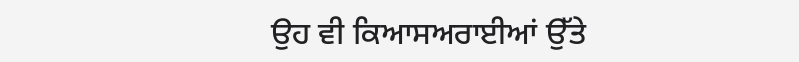ਉਹ ਵੀ ਕਿਆਸਅਰਾਈਆਂ ਉੱਤੇ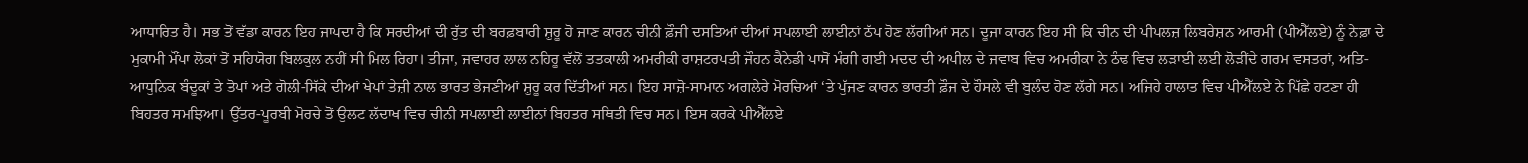ਆਧਾਰਿਤ ਹੈ। ਸਭ ਤੋਂ ਵੱਡਾ ਕਾਰਨ ਇਹ ਜਾਪਦਾ ਹੈ ਕਿ ਸਰਦੀਆਂ ਦੀ ਰੁੱਤ ਦੀ ਬਰਫ਼ਬਾਰੀ ਸ਼ੁਰੂ ਹੋ ਜਾਣ ਕਾਰਨ ਚੀਨੀ ਫ਼ੌਜੀ ਦਸਤਿਆਂ ਦੀਆਂ ਸਪਲਾਈ ਲਾਈਨਾਂ ਠੱਪ ਹੋਣ ਲੱਗੀਆਂ ਸਨ। ਦੂਜਾ ਕਾਰਨ ਇਹ ਸੀ ਕਿ ਚੀਨ ਦੀ ਪੀਪਲਜ਼ ਲਿਬਰੇਸ਼ਨ ਆਰਮੀ (ਪੀਐੱਲਏ) ਨੂੰ ਨੇਫ਼ਾ ਦੇ ਮੁਕਾਮੀ ਮੌਂਪਾ ਲੋਕਾਂ ਤੋਂ ਸਹਿਯੋਗ ਬਿਲਕੁਲ ਨਹੀਂ ਸੀ ਮਿਲ ਰਿਹਾ। ਤੀਜਾ, ਜਵਾਹਰ ਲਾਲ ਨਹਿਰੂ ਵੱਲੋਂ ਤਤਕਾਲੀ ਅਮਰੀਕੀ ਰਾਸ਼ਟਰਪਤੀ ਜੌਹਨ ਕੈਨੇਡੀ ਪਾਸੋਂ ਮੰਗੀ ਗਈ ਮਦਦ ਦੀ ਅਪੀਲ ਦੇ ਜਵਾਬ ਵਿਚ ਅਮਰੀਕਾ ਨੇ ਠੰਢ ਵਿਚ ਲੜਾਈ ਲਈ ਲੋੜੀਂਦੇ ਗਰਮ ਵਸਤਰਾਂ, ਅਤਿ-ਆਧੁਨਿਕ ਬੰਦੂਕਾਂ ਤੇ ਤੋਪਾਂ ਅਤੇ ਗੋਲੀ-ਸਿੱਕੇ ਦੀਆਂ ਖੇਪਾਂ ਤੇਜ਼ੀ ਨਾਲ ਭਾਰਤ ਭੇਜਣੀਆਂ ਸ਼ੁਰੂ ਕਰ ਦਿੱਤੀਆਂ ਸਨ। ਇਹ ਸਾਜ਼ੋ-ਸਾਮਾਨ ਅਗਲੇਰੇ ਮੋਰਚਿਆਂ ‘ਤੇ ਪੁੱਜਣ ਕਾਰਨ ਭਾਰਤੀ ਫ਼ੌਜ ਦੇ ਹੌਸਲੇ ਵੀ ਬੁਲੰਦ ਹੋਣ ਲੱਗੇ ਸਨ। ਅਜਿਹੇ ਹਾਲਾਤ ਵਿਚ ਪੀਐੱਲਏ ਨੇ ਪਿੱਛੇ ਹਟਣਾ ਹੀ ਬਿਹਤਰ ਸਮਝਿਆ। ਉੱਤਰ-ਪੂਰਬੀ ਮੋਰਚੇ ਤੋਂ ਉਲਟ ਲੱਦਾਖ ਵਿਚ ਚੀਨੀ ਸਪਲਾਈ ਲਾਈਨਾਂ ਬਿਹਤਰ ਸਥਿਤੀ ਵਿਚ ਸਨ। ਇਸ ਕਰਕੇ ਪੀਐੱਲਏ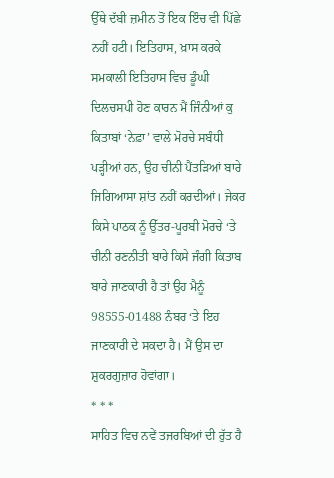ਉੱਥੇ ਦੱਬੀ ਜ਼ਮੀਨ ਤੋਂ ਇਕ ਇੰਚ ਵੀ ਪਿੱਛੇ ਨਹੀਂ ਹਟੀ। ਇਤਿਹਾਸ, ਖ਼ਾਸ ਕਰਕੇ ਸਮਕਾਲੀ ਇਤਿਹਾਸ ਵਿਚ ਡੂੰਘੀ ਦਿਲਚਸਪੀ ਹੋਣ ਕਾਰਨ ਮੈਂ ਜਿੰਨੀਆਂ ਕੁ ਕਿਤਾਬਾਂ ‘ਨੇਫ਼ਾ’ ਵਾਲੇ ਮੋਰਚੇ ਸਬੰਧੀ ਪੜ੍ਹੀਆਂ ਹਨ, ਉਹ ਚੀਨੀ ਪੈਂਤੜਿਆਂ ਬਾਰੇ ਜਿਗਿਆਸਾ ਸ਼ਾਂਤ ਨਹੀਂ ਕਰਦੀਆਂ। ਜੇਕਰ ਕਿਸੇ ਪਾਠਕ ਨੂੰ ਉੱਤਰ-ਪੂਰਬੀ ਮੋਰਚੇ ‘ਤੇ ਚੀਨੀ ਰਣਨੀਤੀ ਬਾਰੇ ਕਿਸੇ ਜੰਗੀ ਕਿਤਾਬ ਬਾਰੇ ਜਾਣਕਾਰੀ ਹੈ ਤਾਂ ਉਹ ਮੈਨੂੰ 98555-01488 ਨੰਬਰ ‘ਤੇ ਇਹ ਜਾਣਕਾਰੀ ਦੇ ਸਕਦਾ ਹੈ। ਮੈਂ ਉਸ ਦਾ ਸ਼ੁਕਰਗੁਜ਼ਾਰ ਹੋਵਾਂਗਾ।
* * *
ਸਾਹਿਤ ਵਿਚ ਨਵੇਂ ਤਜਰਬਿਆਂ ਦੀ ਰੁੱਤ ਹੈ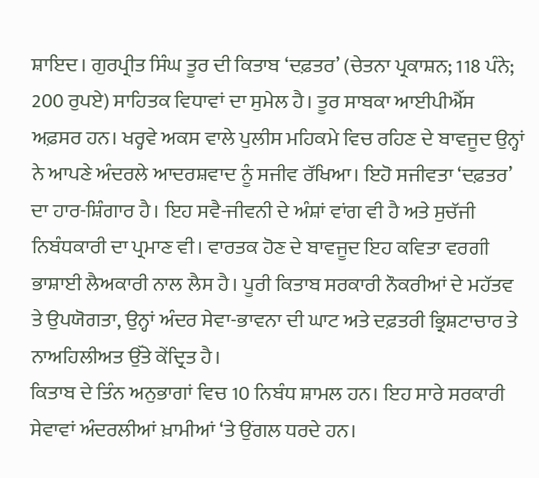ਸ਼ਾਇਦ। ਗੁਰਪ੍ਰੀਤ ਸਿੰਘ ਤੂਰ ਦੀ ਕਿਤਾਬ ‘ਦਫ਼ਤਰ’ (ਚੇਤਨਾ ਪ੍ਰਕਾਸ਼ਨ; 118 ਪੰਨੇ; 200 ਰੁਪਏ) ਸਾਹਿਤਕ ਵਿਧਾਵਾਂ ਦਾ ਸੁਮੇਲ ਹੈ। ਤੂਰ ਸਾਬਕਾ ਆਈਪੀਐੱਸ ਅਫ਼ਸਰ ਹਨ। ਖਰ੍ਹਵੇ ਅਕਸ ਵਾਲੇ ਪੁਲੀਸ ਮਹਿਕਮੇ ਵਿਚ ਰਹਿਣ ਦੇ ਬਾਵਜੂਦ ਉਨ੍ਹਾਂ ਨੇ ਆਪਣੇ ਅੰਦਰਲੇ ਆਦਰਸ਼ਵਾਦ ਨੂੰ ਸਜੀਵ ਰੱਖਿਆ। ਇਹੋ ਸਜੀਵਤਾ ‘ਦਫ਼ਤਰ’ ਦਾ ਹਾਰ-ਸ਼ਿੰਗਾਰ ਹੈ। ਇਹ ਸਵੈ-ਜੀਵਨੀ ਦੇ ਅੰਸ਼ਾਂ ਵਾਂਗ ਵੀ ਹੈ ਅਤੇ ਸੁਚੱਜੀ ਨਿਬੰਧਕਾਰੀ ਦਾ ਪ੍ਰਮਾਣ ਵੀ। ਵਾਰਤਕ ਹੋਣ ਦੇ ਬਾਵਜੂਦ ਇਹ ਕਵਿਤਾ ਵਰਗੀ ਭਾਸ਼ਾਈ ਲੈਅਕਾਰੀ ਨਾਲ ਲੈਸ ਹੈ। ਪੂਰੀ ਕਿਤਾਬ ਸਰਕਾਰੀ ਨੌਕਰੀਆਂ ਦੇ ਮਹੱਤਵ ਤੇ ਉਪਯੋਗਤਾ, ਉਨ੍ਹਾਂ ਅੰਦਰ ਸੇਵਾ-ਭਾਵਨਾ ਦੀ ਘਾਟ ਅਤੇ ਦਫ਼ਤਰੀ ਭ੍ਰਿਸ਼ਟਾਚਾਰ ਤੇ ਨਾਅਹਿਲੀਅਤ ਉੱਤੇ ਕੇਂਦ੍ਰਿਤ ਹੈ।
ਕਿਤਾਬ ਦੇ ਤਿੰਨ ਅਨੁਭਾਗਾਂ ਵਿਚ 10 ਨਿਬੰਧ ਸ਼ਾਮਲ ਹਨ। ਇਹ ਸਾਰੇ ਸਰਕਾਰੀ ਸੇਵਾਵਾਂ ਅੰਦਰਲੀਆਂ ਖ਼ਾਮੀਆਂ ‘ਤੇ ਉਂਗਲ ਧਰਦੇ ਹਨ।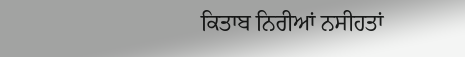ਕਿਤਾਬ ਨਿਰੀਆਂ ਨਸੀਹਤਾਂ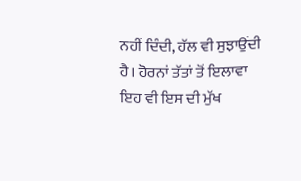ਨਹੀਂ ਦਿੰਦੀ, ਹੱਲ ਵੀ ਸੁਝਾਉਂਦੀ ਹੈ। ਹੋਰਨਾਂ ਤੱਤਾਂ ਤੋਂ ਇਲਾਵਾ ਇਹ ਵੀ ਇਸ ਦੀ ਮੁੱਖ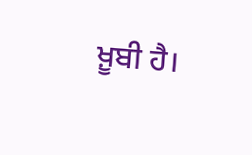ਖ਼ੂਬੀ ਹੈ।